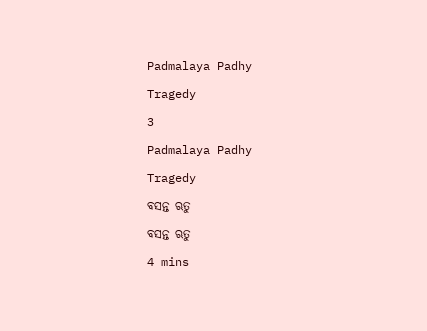Padmalaya Padhy

Tragedy

3

Padmalaya Padhy

Tragedy

ବସନ୍ତ ଋତୁ

ବସନ୍ତ ଋତୁ

4 mins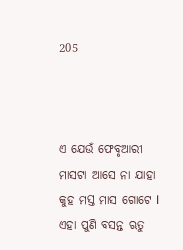205



ଏ ଯେଉଁ ଫେବୃଆରୀ ମାସଟା ଆସେ ନା ଯାହା କୁହ ମସ୍ତ ମାସ ଗୋଟେ l ଏହା ପୁଣି ବସନ୍ତ ଋତୁ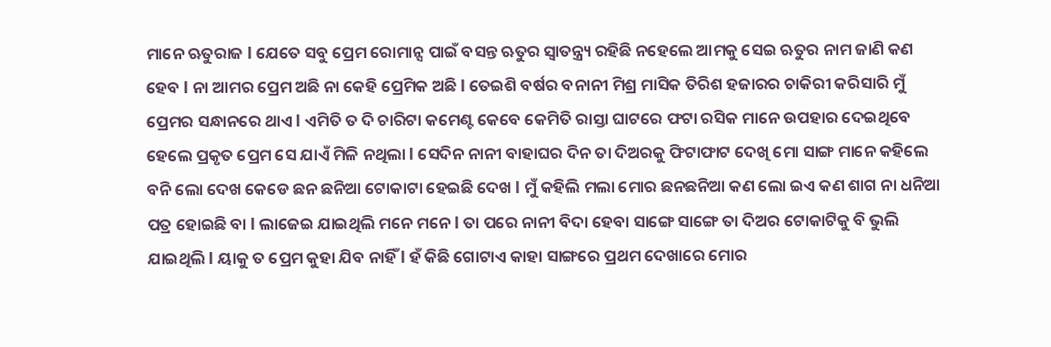ମାନେ ଋତୁରାଜ l ଯେତେ ସବୁ ପ୍ରେମ ରୋମାନ୍ସ ପାଇଁ ବସନ୍ତ ଋତୁର ସ୍ୱାତନ୍ତ୍ର୍ୟ ରହିଛି ନହେଲେ ଆମକୁ ସେଇ ଋତୁର ନାମ ଜାଣି କଣ ହେବ l ନା ଆମର ପ୍ରେମ ଅଛି ନା କେହି ପ୍ରେମିକ ଅଛି l ତେଇଶି ବର୍ଷର ବନାନୀ ମିଶ୍ର ମାସିକ ତିରିଶ ହଜାରର ଚାକିରୀ କରିସାରି ମୁଁ ପ୍ରେମର ସନ୍ଧାନରେ ଥାଏ l ଏମିତି ତ ଦି ଚାରିଟା କମେଣ୍ଟ କେବେ କେମିତି ରାସ୍ତା ଘାଟରେ ଫଟା ରସିକ ମାନେ ଉପହାର ଦେଇଥିବେ ହେଲେ ପ୍ରକୃତ ପ୍ରେମ ସେ ଯାଏଁ ମିଳି ନଥିଲା l ସେଦିନ ନାନୀ ବାହାଘର ଦିନ ତା ଦିଅରକୁ ଫିଟାଫାଟ ଦେଖି ମୋ ସାଙ୍ଗ ମାନେ କହିଲେ ବନି ଲୋ ଦେଖ କେଡେ ଛନ ଛନିଆ ଟୋକାଟା ହେଇଛି ଦେଖ l ମୁଁ କହିଲି ମଲା ମୋର ଛନଛନିଆ କଣ ଲୋ ଇଏ କଣ ଶାଗ ନା ଧନିଆ ପତ୍ର ହୋଇଛି ବା l ଲାଜେଇ ଯାଇଥିଲି ମନେ ମନେ l ତା ପରେ ନାନୀ ବିଦା ହେବା ସାଙ୍ଗେ ସାଙ୍ଗେ ତା ଦିଅର ଟୋକାଟିକୁ ବି ଭୁଲି ଯାଇଥିଲି l ୟାକୁ ତ ପ୍ରେମ କୁହା ଯିବ ନାହିଁ l ହଁ କିଛି ଗୋଟାଏ କାହା ସାଙ୍ଗରେ ପ୍ରଥମ ଦେଖାରେ ମୋର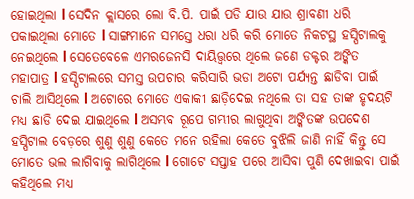ହୋଇଥିଲା l ସେଦିନ କ୍ଲାସରେ ଲୋ ବି.ପି. ପାଇଁ ପଡି ଯାଉ ଯାଉ ଶ୍ରାବଣୀ ଧରି ପକାଇଥିଲା ମୋତେ l ସାଙ୍ଗମାନେ ସମସ୍ତେ ଧରା ଧରି କରି ମୋତେ ନିକଟସ୍ଥ ହସ୍ପିଟାଲକୁ ନେଇଥିଲେ l ସେତେବେଳେ ଏମରଜେନସି ଦାୟିତ୍ତ୍ୱରେ ଥିଲେ ଜଣେ ଡକ୍ଟର ଅଙ୍କିତ ମହାପାତ୍ର l ହସ୍ପିଟାଲରେ ସମସ୍ତ ଉପଚାର କରିସାରି ଭଡା ଅଟୋ ପର୍ଯ୍ୟନ୍ତ ଛାଡିବା ପାଇଁ ଚାଲି ଆସିଥିଲେ l ଅଟୋରେ ମୋତେ ଏକାକୀ ଛାଡ଼ିଦେଇ ନଥିଲେ ତା ସହ ତାଙ୍କ ହୃଦୟଟି ମଧ୍ୟ ଛାଡି ଦେଇ ଯାଇଥିଲେ l ଅସମ୍ଭବ ରୂପେ ଗମ୍ଭୀର ଲାଗୁଥିବା ଅଙ୍କିତଙ୍କ ଉପଦେଶ ହସ୍ପିଟାଲ ବେଡ଼ରେ ଶୁଣୁ ଶୁଣୁ କେତେ ମନେ ରହିଲା କେତେ ବୁଝିଲି ଜାଣି ନାହିଁ କିନ୍ତୁ ସେ ମୋତେ ଭଲ ଲାଗିବାକୁ ଲାଗିଥିଲେ l ଗୋଟେ ସପ୍ତାହ ପରେ ଆସିବା ପୁଣି ଦେଖାଇବା ପାଇଁ କହିଥିଲେ ମଧ୍ୟ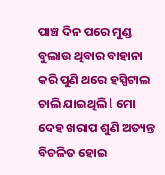ପାଞ୍ଚ ଦିନ ପରେ ମୁଣ୍ଡ ବୁଲାଉ ଥିବାର ବାହାନା କରି ପୁଣି ଥରେ ହସ୍ପିଟାଲ ଚାଲି ଯାଇଥିଲି l ମୋ ଦେହ ଖରାପ ଶୁଣି ଅତ୍ୟନ୍ତ ବିଚଳିତ ହୋଇ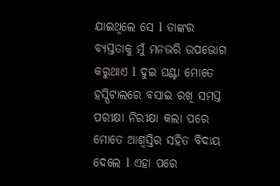ଯାଇଥିଲେ ସେ l ତାଙ୍କର ବ୍ୟସ୍ତତାକୁ ମୁଁ ମନଭରି ଉପଭୋଗ କରୁଥାଏ l ଦୁଇ ଘଣ୍ଟା ମୋତେ ହସ୍ପିଟାଲରେ ବସାଇ ରଖି ସମସ୍ତ ପରୀକ୍ଷା ନିରୀକ୍ଷା କଲା ପରେ ମୋତେ ଆଶ୍ୱସ୍ତିର ସହିତ ବିଦାୟ ଦେଲେ l ଏହା ପରେ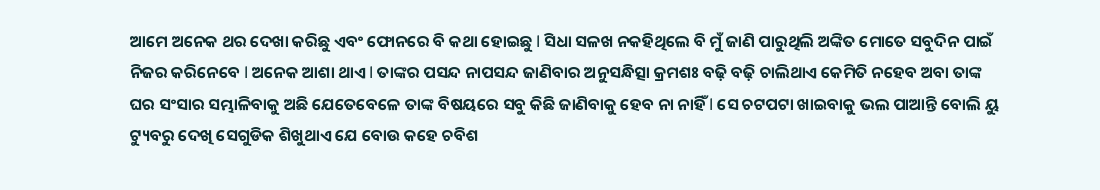ଆମେ ଅନେକ ଥର ଦେଖା କରିଛୁ ଏବଂ ଫୋନରେ ବି କଥା ହୋଇଛୁ l ସିଧା ସଳଖ ନକହିଥିଲେ ବି ମୁଁ ଜାଣି ପାରୁଥିଲି ଅଙ୍କିତ ମୋତେ ସବୁଦିନ ପାଇଁ ନିଜର କରିନେବେ l ଅନେକ ଆଶା ଥାଏ l ତାଙ୍କର ପସନ୍ଦ ନାପସନ୍ଦ ଜାଣିବାର ଅନୁସନ୍ଧିତ୍ସା କ୍ରମଶଃ ବଢ଼ି ବଢ଼ି ଚାଲିଥାଏ କେମିତି ନହେବ ଅବା ତାଙ୍କ ଘର ସଂସାର ସମ୍ଭାଳିବାକୁ ଅଛି ଯେତେବେଳେ ତାଙ୍କ ବିଷୟରେ ସବୁ କିଛି ଜାଣିବାକୁ ହେବ ନା ନାହିଁ l ସେ ଚଟପଟା ଖାଇବାକୁ ଭଲ ପାଆନ୍ତି ବୋଲି ୟୁ ଟ୍ୟୁବରୁ ଦେଖି ସେଗୁଡିକ ଶିଖୁଥାଏ ଯେ ବୋଉ କହେ ଚବିଶ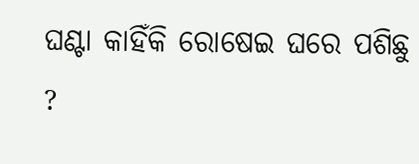ଘଣ୍ଟା କାହିଁକି ରୋଷେଇ ଘରେ ପଶିଛୁ ?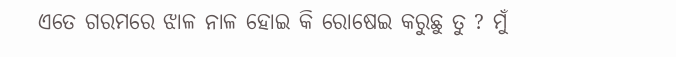ଏତେ ଗରମରେ ଝାଳ ନାଳ ହୋଇ କି ରୋଷେଇ କରୁଛୁ ତୁ ? ମୁଁ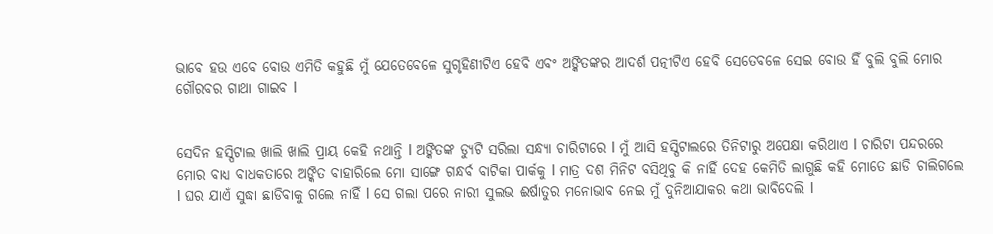ଭାବେ ହଉ ଏବେ ବୋଉ ଏମିତି କହୁଛି ମୁଁ ଯେତେବେଳେ ସୁଗୃହିଣୀଟିଏ ହେବି ଏବଂ ଅଙ୍କିତଙ୍କର ଆଦର୍ଶ ପତ୍ନୀଟିଏ ହେବି ସେତେବଳେ ସେଇ ବୋଉ ହିଁ ବୁଲି ବୁଲି ମୋର ଗୌରବର ଗାଥା ଗାଇବ l


ସେଦିନ ହସ୍ପିଟାଲ ଖାଲି ଖାଲି ପ୍ରାୟ କେହି ନଥାନ୍ତି l ଅଙ୍କିତଙ୍କ ଡ୍ୟୁଟି ସରିଲା ସନ୍ଧ୍ୟା ଚାରିଟାରେ l ମୁଁ ଆସି ହସ୍ପିଟାଲରେ ତିନିଟାରୁ ଅପେକ୍ଷା କରିଥାଏ l ଚାରିଟା ପନ୍ଦରରେ ମୋର ବାଧ୍ୟ ବାଧକତାରେ ଅଙ୍କିତ ବାହାରିଲେ ମୋ ସାଙ୍ଗେ ଗନ୍ଧର୍ବ ବାଟିକା ପାର୍କକୁ l ମାତ୍ର ଦଶ ମିନିଟ ବସିଥିବୁ କି ନାହିଁ ଦେହ କେମିତି ଲାଗୁଛି କହି ମୋତେ ଛାଡି ଚାଲିଗଲେ l ଘର ଯାଏଁ ସୁଦ୍ଧା ଛାଡିବାକୁ ଗଲେ ନାହିଁ l ସେ ଗଲା ପରେ ନାରୀ ସୁଲଭ ଈର୍ଷାତୁର ମନୋଭାବ ନେଇ ମୁଁ ଦୁନିଆଯାକର କଥା ଭାବିଦେଲି l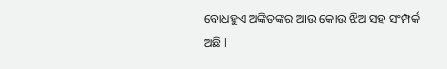ବୋଧହୁଏ ଅଙ୍କିତଙ୍କର ଆଉ କୋଉ ଝିଅ ସହ ସଂମ୍ପର୍କ ଅଛି l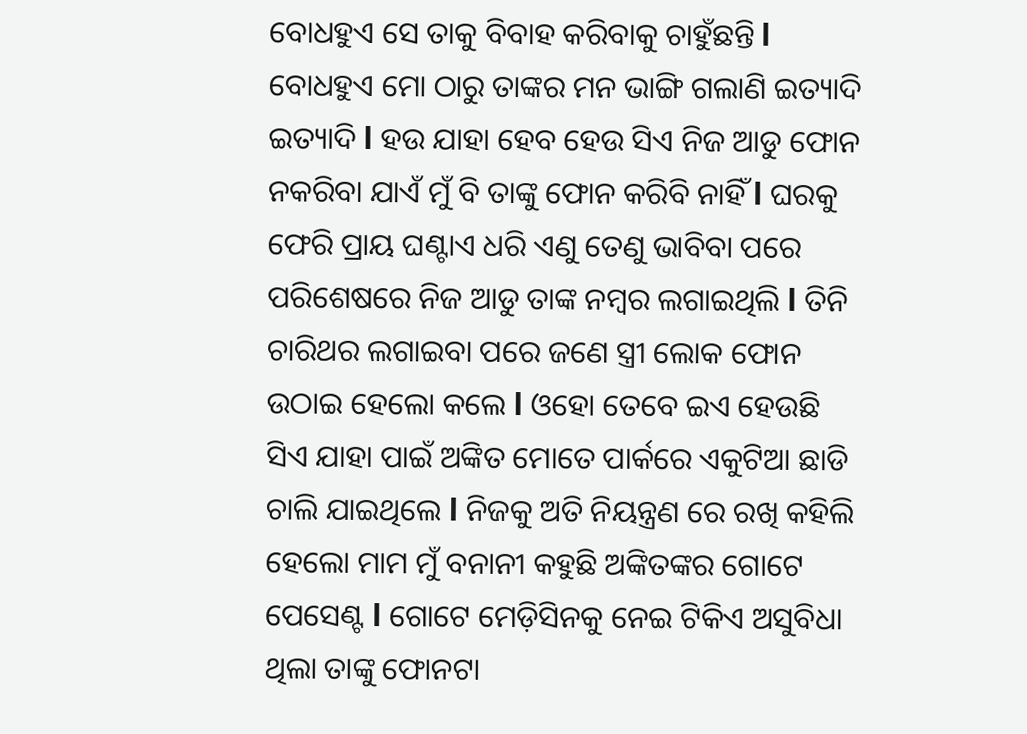ବୋଧହୁଏ ସେ ତାକୁ ବିବାହ କରିବାକୁ ଚାହୁଁଛନ୍ତି l ବୋଧହୁଏ ମୋ ଠାରୁ ତାଙ୍କର ମନ ଭାଙ୍ଗି ଗଲାଣି ଇତ୍ୟାଦି ଇତ୍ୟାଦି l ହଉ ଯାହା ହେବ ହେଉ ସିଏ ନିଜ ଆଡୁ ଫୋନ ନକରିବା ଯାଏଁ ମୁଁ ବି ତାଙ୍କୁ ଫୋନ କରିବି ନାହିଁ l ଘରକୁ ଫେରି ପ୍ରାୟ ଘଣ୍ଟାଏ ଧରି ଏଣୁ ତେଣୁ ଭାବିବା ପରେ ପରିଶେଷରେ ନିଜ ଆଡୁ ତାଙ୍କ ନମ୍ବର ଲଗାଇଥିଲି l ତିନି ଚାରିଥର ଲଗାଇବା ପରେ ଜଣେ ସ୍ତ୍ରୀ ଲୋକ ଫୋନ ଉଠାଇ ହେଲୋ କଲେ l ଓହୋ ତେବେ ଇଏ ହେଉଛି ସିଏ ଯାହା ପାଇଁ ଅଙ୍କିତ ମୋତେ ପାର୍କରେ ଏକୁଟିଆ ଛାଡି ଚାଲି ଯାଇଥିଲେ l ନିଜକୁ ଅତି ନିୟନ୍ତ୍ରଣ ରେ ରଖି କହିଲି ହେଲୋ ମାମ ମୁଁ ବନାନୀ କହୁଛି ଅଙ୍କିତଙ୍କର ଗୋଟେ ପେସେଣ୍ଟ l ଗୋଟେ ମେଡ଼ିସିନକୁ ନେଇ ଟିକିଏ ଅସୁବିଧା ଥିଲା ତାଙ୍କୁ ଫୋନଟା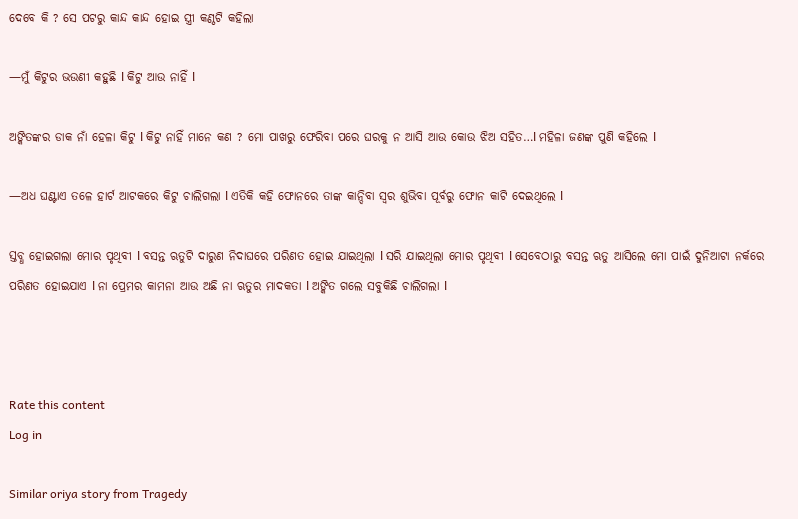ଦେବେ କି ? ସେ ପଟରୁ କାନ୍ଦ କାନ୍ଦ ହୋଇ ସ୍ତ୍ରୀ କଣ୍ଠଟି କହିଲା

—ମୁଁ କିଟୁର ଭଉଣୀ କହୁଛି l କିଟୁ ଆଉ ନାହିଁ l

ଅଙ୍କିତଙ୍କର ଡାକ ନାଁ ହେଳା କିଟୁ l କିଟୁ ନାହିଁ ମାନେ କଣ ? ମୋ ପାଖରୁ ଫେରିବା ପରେ ଘରକୁ ନ ଆସି ଆଉ କୋଉ ଝିଅ ସହିତ…l ମହିଳା ଜଣଙ୍କ ପୁଣି କହିଲେ l

—ଅଧ ଘଣ୍ଟାଏ ତଳେ ହାର୍ଟ ଆଟକରେ କିଟୁ ଚାଲିଗଲା l ଏତିକି କହି ଫୋନରେ ତାଙ୍କ କାନ୍ଦିବା ସ୍ୱର ଶୁଭିବା ପୂର୍ବରୁ ଫୋନ କାଟି ଦେଇଥିଲେ l

ସ୍ତବ୍ଧ ହୋଇଗଲା ମୋର ପୃଥିବୀ l ବସନ୍ତ ଋତୁଟି ଦାରୁଣ ନିଦାଘରେ ପରିଣତ ହୋଇ ଯାଇଥିଲା l ସରି ଯାଇଥିଲା ମୋର ପୃଥିବୀ l ସେବେଠାରୁ ବସନ୍ତ ଋତୁ ଆସିଲେ ମୋ ପାଇଁ ଦୁନିଆଟା ନର୍କରେ ପରିଣତ ହୋଇଯାଏ l ନା ପ୍ରେମର କାମନା ଆଉ ଅଛି ନା ଋତୁର ମାଦକତା l ଅଙ୍କିତ ଗଲେ ସବୁକିଛି ଚାଲିଗଲା l



Rate this content
Log in

Similar oriya story from Tragedy